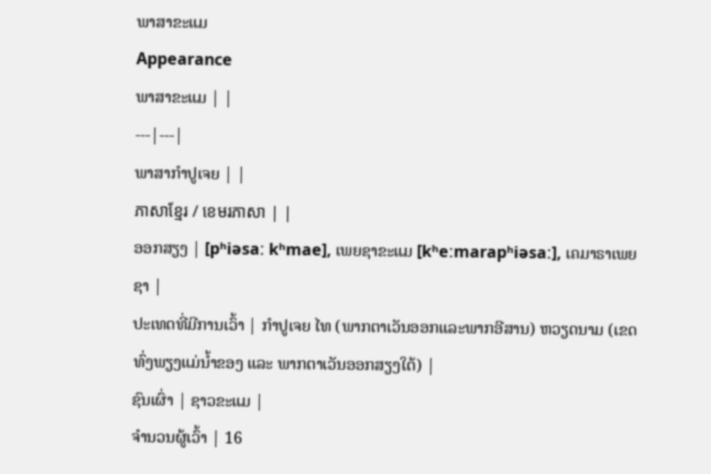ພາສາຂະແມ
Appearance
ພາສາຂະແມ | |
---|---|
ພາສາກຳປູເຈຍ | |
ភាសាខ្មែរ / ខេមរភាសា | |
ອອກສຽງ | [pʰiəsaː kʰmae], ເພຍຊາຂະແມ [kʰeːmarapʰiəsaː], ເຄມາຣາເພຍຊາ |
ປະເທດທີ່ມີການເວົ້າ | ກຳປູເຈຍ ໄທ (ພາກຕາເວັນອອກແລະພາກອີສານ) ຫວຽດນາມ (ເຂດທົ່ງພຽງແມ່ນ້ຳຂອງ ແລະ ພາກຕາເວັນອອກສຽງໃຕ້) |
ຊົນເຜົ່າ | ຊາວຂະແມ |
ຈຳນວນຜູ້ເວົ້າ | 16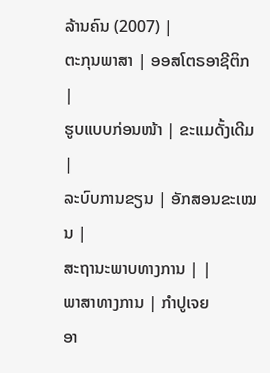ລ້ານຄົນ (2007) |
ຕະກຸນພາສາ | ອອສໂຕຣອາຊີຕິກ
|
ຮູບແບບກ່ອນໜ້າ | ຂະແມດັ້ງເດີມ
|
ລະບົບການຂຽນ | ອັກສອນຂະເໝນ |
ສະຖານະພາບທາງການ | |
ພາສາທາງການ | ກຳປູເຈຍ
ອາ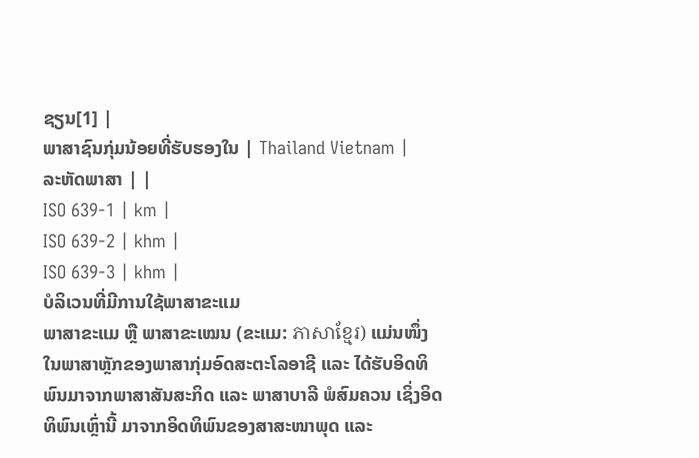ຊຽນ[1] |
ພາສາຊົນກຸ່ມນ້ອຍທີ່ຮັບຮອງໃນ | Thailand Vietnam |
ລະຫັດພາສາ | |
ISO 639-1 | km |
ISO 639-2 | khm |
ISO 639-3 | khm |
ບໍລິເວນທີ່ມີການໃຊ້ພາສາຂະແມ
ພາສາຂະແມ ຫຼື ພາສາຂະເໝນ (ຂະແມ: ភាសាខ្មែរ) ແມ່ນໜຶ່ງໃນພາສາຫຼັກຂອງພາສາກຸ່ມອົດສະຕະໂລອາຊີ ແລະ ໄດ້ຮັບອິດທິພົນມາຈາກພາສາສັນສະກິດ ແລະ ພາສາບາລີ ພໍສົມຄວນ ເຊິ່ງອິດທິພົນເຫຼົ່ານີ້ ມາຈາກອິດທິພົນຂອງສາສະໜາພຸດ ແລະ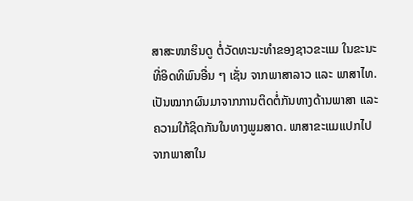ສາສະໜາຮິນດູ ຕໍ່ວັດທະນະທຳຂອງຊາວຂະແມ ໃນຂະນະທີ່ອິດທິພົນອື່ນ ໆ ເຊັ່ນ ຈາກພາສາລາວ ແລະ ພາສາໄທ. ເປັນໝາກຜົນມາຈາກການຕິດຕໍ່ກັນທາງດ້ານພາສາ ແລະ ຄວາມໃກ້ຊິດກັນໃນທາງພູມສາດ. ພາສາຂະແມແປກໄປຈາກພາສາໃນ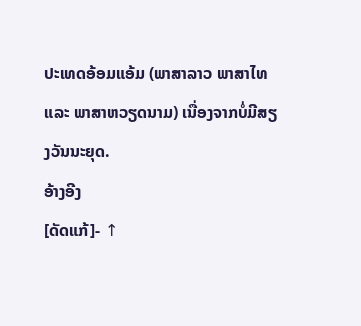ປະເທດອ້ອມແອ້ມ (ພາສາລາວ ພາສາໄທ ແລະ ພາສາຫວຽດນາມ) ເນື່ອງຈາກບໍ່ມີສຽງວັນນະຍຸດ.
ອ້າງອີງ
[ດັດແກ້]- ↑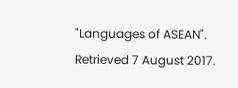"Languages of ASEAN". Retrieved 7 August 2017.